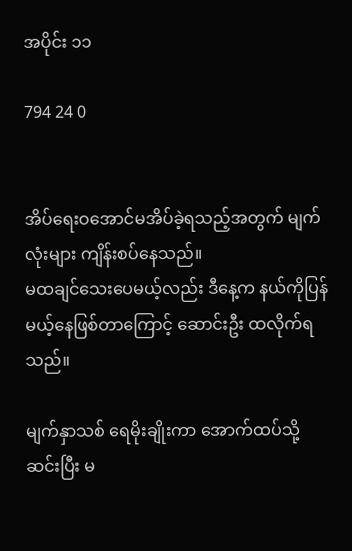အပိုင်း ၁၁

794 24 0


အိပ်ရေးဝအောင်မအိပ်ခဲ့ရသည့်အတွက် မျက်လုံးများ ကျိန်းစပ်နေသည်။
မထချင်သေးပေမယ့်လည်း ဒီနေ့က နယ်ကိုပြန်မယ့်နေဖြစ်တာကြောင့် ဆောင်းဦး ထလိုက်ရသည်။

မျက်နှာသစ် ရေမိုးချိုးကာ အောက်ထပ်သို့ဆင်းပြီး မ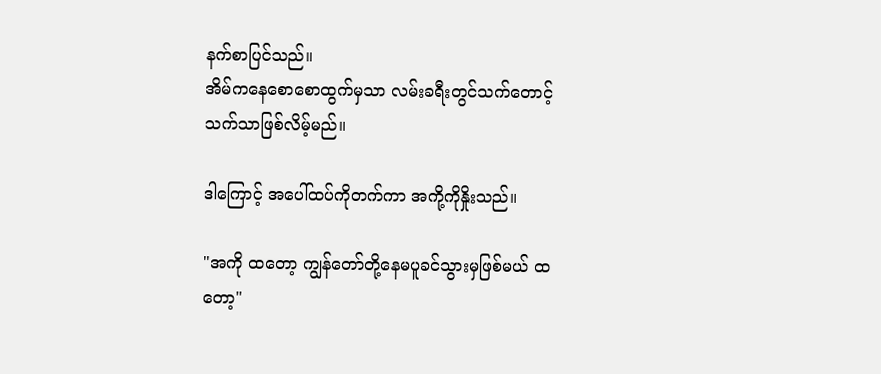နက်စာပြင်သည်။
အိမ်ကနေစောစောထွက်မှသာ လမ်းခရီးတွင်သက်တောင့်သက်သာဖြစ်လိမ့်မည်။

ဒါကြောင့် အပေါ်ထပ်ကိုတက်ကာ အကို့ကိုနှိုးသည်။

"အကို ထတော့ ကျွန်တော်တို့နေမပူခင်သွားမှဖြစ်မယ် ထတော့"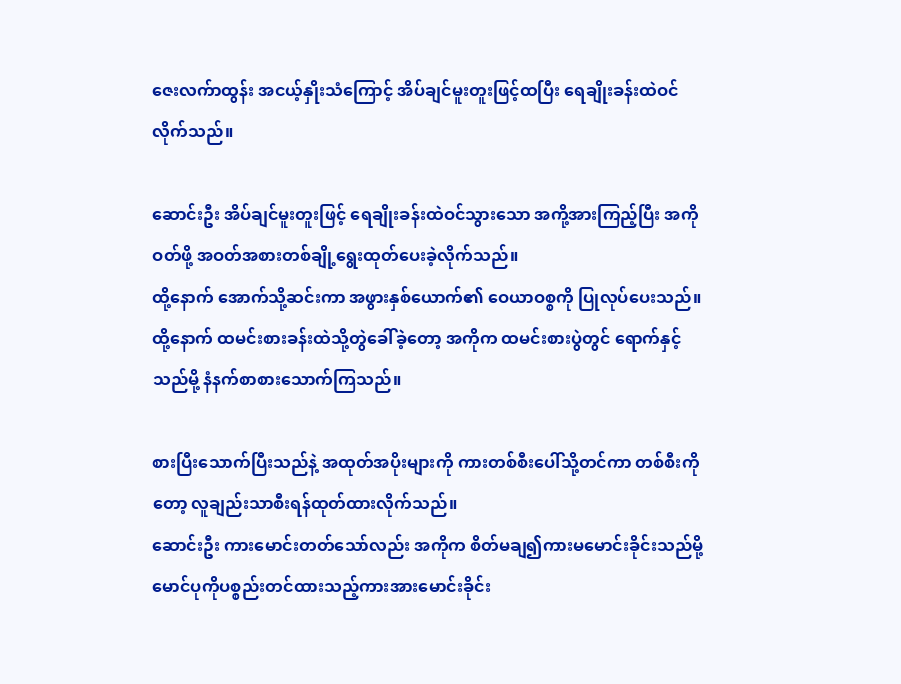ဇေးလက်ာထွန်း အငယ့်နှိုးသံကြောင့် အိပ်ချင်မူးတူးဖြင့်ထပြီး ရေချိုးခန်းထဲဝင်လိုက်သည်။

ဆောင်းဦး အိပ်ချင်မူးတူးဖြင့် ရေချိုးခန်းထဲဝင်သွားသော အကို့အားကြည့်ပြီး အကိုဝတ်ဖို့ အဝတ်အစားတစ်ချို့ရွေးထုတ်ပေးခဲ့လိုက်သည်။
ထို့နောက် အောက်သို့ဆင်းကာ အဖွားနှစ်ယောက်၏ ဝေယာဝစ္စကို ပြုလုပ်ပေးသည်။
ထို့နောက် ထမင်းစားခန်းထဲသို့တွဲခေါ်ခဲ့တော့ အကိုက ထမင်းစားပွဲတွင် ရောက်နှင့်သည်မို့ နံနက်စာစားသောက်ကြသည်။

စားပြီးသောက်ပြီးသည်နဲ့ အထုတ်အပိုးများကို ကားတစ်စီးပေါ်သို့တင်ကာ တစ်စီးကိုတော့ လူချည်းသာစီးရန်ထုတ်ထားလိုက်သည်။
ဆောင်းဦး ကားမောင်းတတ်သော်လည်း အကိုက စိတ်မချ၍ကားမမောင်းခိုင်းသည်မို့ မောင်ပုကိုပစ္စည်းတင်ထားသည့်ကားအားမောင်းခိုင်း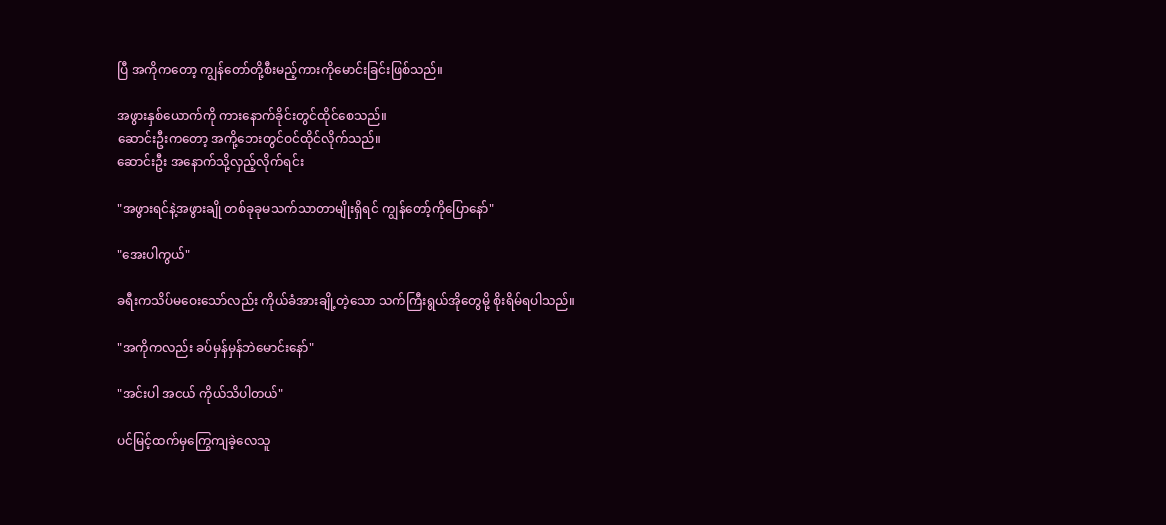ပြီ အကိုကတော့ ကျွန်တော်တို့စီးမည့်ကားကိုမောင်းခြင်းဖြစ်သည်။

အဖွားနှစ်ယောက်ကို ကားနောက်ခိုင်းတွင်ထိုင်စေသည်။
ဆောင်းဦးကတော့ အကို့ဘေးတွင်ဝင်ထိုင်လိုက်သည်။
ဆောင်းဦး အနောက်သို့လှည့်လိုက်ရင်း

"အဖွားရင်နဲ့အဖွားချို တစ်ခုခုမသက်သာတာမျိုးရှိရင် ကျွန်တော့်ကိုပြောနော်"

"အေးပါကွယ်"

ခရီးကသိပ်မဝေးသော်လည်း ကိုယ်ခံအားချို့တဲ့သော သက်ကြီးရွယ်အိုတွေမို့ စိုးရိမ်ရပါသည်။

"အကိုကလည်း ခပ်မှန်မှန်ဘဲမောင်းနော်"

"အင်းပါ အငယ် ကိုယ်သိပါတယ်"

ပင်မြင့်ထက်မှကြွေကျခဲ့လေသူ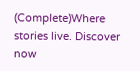(Complete)Where stories live. Discover now